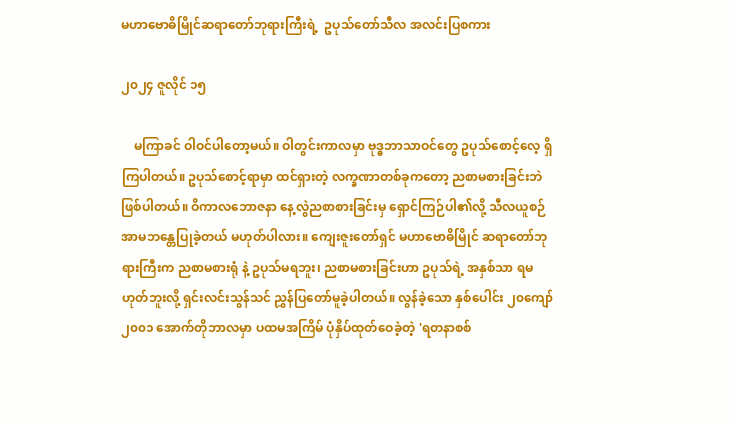မဟာဗောဓိမြိုင်ဆရာတော်ဘုရားကြီးရဲ့  ဥပုသ်တော်သီလ အလင်းပြစကား

၂၀၂၄ ဇူလိုင် ၁၅

    မကြာခင် ဝါဝင်ပါတော့မယ်။ ဝါတွင်းကာလမှာ ဗုဒ္ဓဘာသာဝင်တွေ ဥပုသ်စောင့်လေ့ ရှိကြပါတယ်။ ဥပုသ်စောင့်ရာမှာ ထင်ရှားတဲ့ လက္ခဏာတစ်ခုကတော့ ညစာမစားခြင်းဘဲ ဖြစ်ပါတယ်။ ဝိကာလဘောဇနာ နေ့လွဲညစာစားခြင်းမှ ရှောင်ကြဉ်ပါ၏လို့ သီလယူစဉ် အာမဘန္တေပြုခဲ့တယ် မဟုတ်ပါလား။ ကျေးဇူးတော်ရှင် မဟာဗောဓိမြိုင် ဆရာတော်ဘုရားကြီးက ညစာမစားရုံ နဲ့ ဥပုသ်မရဘူး၊ ညစာမစားခြင်းဟာ ဥပုသ်ရဲ့ အနှစ်သာ ရမဟုတ်ဘူးလို့ ရှင်းလင်းသွန်သင် ညွှန်ပြတော်မူခဲ့ပါတယ်။ လွန်ခဲ့သော နှစ်ပေါင်း ၂၀ကျော် ၂၀၀၁ အောက်တိုဘာလမှာ ပထမအကြိမ် ပုံနှိပ်ထုတ်ဝေခဲ့တဲ့ 'ရတနာစစ်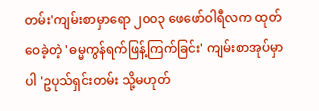တမ်း'ကျမ်းစာမှာရော ၂၀၀၃ ဖေဖော်ဝါရီလက ထုတ်ဝေခဲ့တဲ့ 'ဓမ္မကွန်ရက်ဖြန့်ကြက်ခြင်း' ကျမ်းစာအုပ်မှာပါ 'ဥပုသ်ရှင်းတမ်း သို့မဟုတ်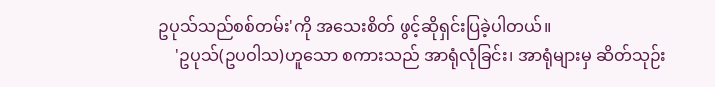ဥပုသ်သည်စစ်တမ်း'ကို အသေးစိတ် ဖွင့်ဆိုရှင်းပြခဲ့ပါတယ်။
    'ဥပုသ်(ဥပဝါသ)ဟူသော စကားသည် အာရုံလုံခြင်း၊ အာရုံများမှ ဆိတ်သုဉ်း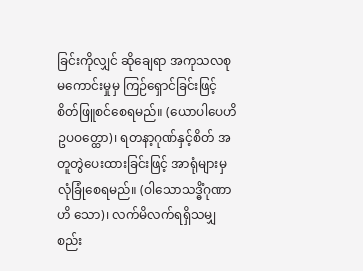ခြင်းကိုလျှင် ဆိုချေရာ အကုသလစု မကောင်းမှုမှ ကြဉ်ရှောင်ခြင်းဖြင့် စိတ်ဖြူစင်စေရမည်။ (ယောပါပေဟိဥပဝတ္ထော)၊ ရတနာ့ဂုဏ်နှင့်စိတ် အတူတွဲပေးထားခြင်းဖြင့် အာရုံများမှ လုံခြုံစေရမည်။ (ဝါသောသဒ္ဓိံဂုဏာဟိ သော)၊ လက်မိလက်ရရှိသမျှ စည်း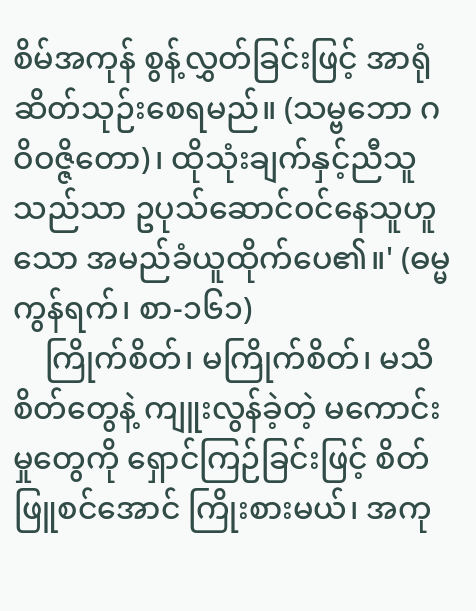စိမ်အကုန် စွန့်လွှတ်ခြင်းဖြင့် အာရုံဆိတ်သုဉ်းစေရမည်။ (သမ္ဗဘော ဂဝိဝဇ္ဇိတော)၊ ထိုသုံးချက်နှင့်ညီသူသည်သာ ဥပုသ်ဆောင်ဝင်နေသူဟူသော အမည်ခံယူထိုက်ပေ၏။' (ဓမ္မကွန်ရက်၊ စာ-၁၆၁)
    ကြိုက်စိတ်၊ မကြိုက်စိတ်၊ မသိစိတ်တွေနဲ့ ကျူးလွန်ခဲ့တဲ့ မကောင်းမှုတွေကို ရှောင်ကြဉ်ခြင်းဖြင့် စိတ်ဖြူစင်အောင် ကြိုးစားမယ်၊ အကု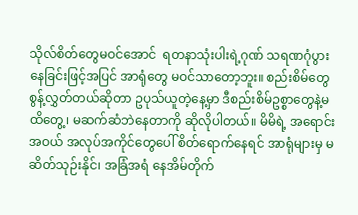သိုလ်စိတ်တွေမဝင်အောင်  ရတနာသုံးပါးရဲ့ဂုဏ် သရဏဂုံပွား နေခြင်းဖြင့်အပြင် အာရုံတွေ မဝင်သာတော့ဘူး။ စည်းစိမ်တွေ စွန့်လွှတ်တယ်ဆိုတာ ဥပုသ်ယူတဲ့နေ့မှာ ဒီစည်းစိမ်ဥစ္စာတွေနဲ့မထိတွေ့၊ မဆက်ဆံဘဲနေတာကို ဆိုလိုပါတယ်။ မိမိရဲ့ အရောင်းအဝယ် အလုပ်အကိုင်တွေပေါ် စိတ်ရောက်နေရင် အာရုံများမှ မဆိတ်သုဉ်းနိုင်၊ အခြံအရံ နေအိမ်တိုက်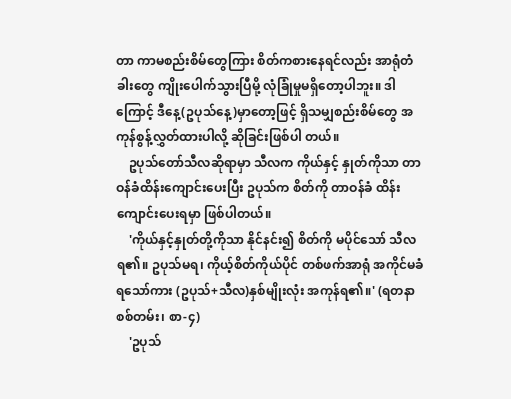တာ ကာမစည်းစိမ်တွေကြား စိတ်ကစားနေရင်လည်း အာရုံတံခါးတွေ ကျိုးပေါက်သွားပြီမို့ လုံခြုံမှုမရှိတော့ပါဘူး။ ဒါကြောင့် ဒီနေ့(ဥပုသ်နေ့)မှာတော့ဖြင့် ရှိသမျှစည်းစိမ်တွေ အကုန်စွန့်လွှတ်ထားပါလို့ ဆိုခြင်းဖြစ်ပါ တယ်။
    ဥပုသ်တော်သီလဆိုရာမှာ သီလက ကိုယ်နှင့် နှုတ်ကိုသာ တာဝန်ခံထိန်းကျောင်းပေးပြီး ဥပုသ်က စိတ်ကို တာဝန်ခံ ထိန်းကျောင်းပေးရမှာ ဖြစ်ပါတယ်။
    'ကိုယ်နှင့်နှုတ်တို့ကိုသာ နိုင်နင်း၍ စိတ်ကို မပိုင်သော် သီလရ၏။ ဥပုသ်မရ၊ ကိုယ့်စိတ်ကိုယ်ပိုင် တစ်ဖက်အာရုံ အကိုင်မခံရသော်ကား (ဥပုသ်+သီလ)နှစ်မျိုးလုံး အကုန်ရ၏။' (ရတနာစစ်တမ်း၊ စာ-၄)
    'ဥပုသ်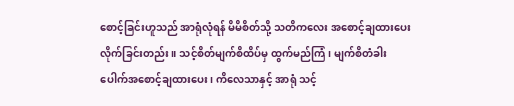စောင့်ခြင်းဟူသည် အာရုံလုံရန် မိမိစိတ်သို့ သတိကလေး အစောင့်ချထားပေးလိုက်ခြင်းတည်း။ သင့်စိတ်မျက်စိထိပ်မှ ထွက်မည်ကြံ၊ မျက်စိတံခါး ပေါက်အစောင့်ချထားပေး၊ ကိလေသာနှင့် အာရုံ သင့်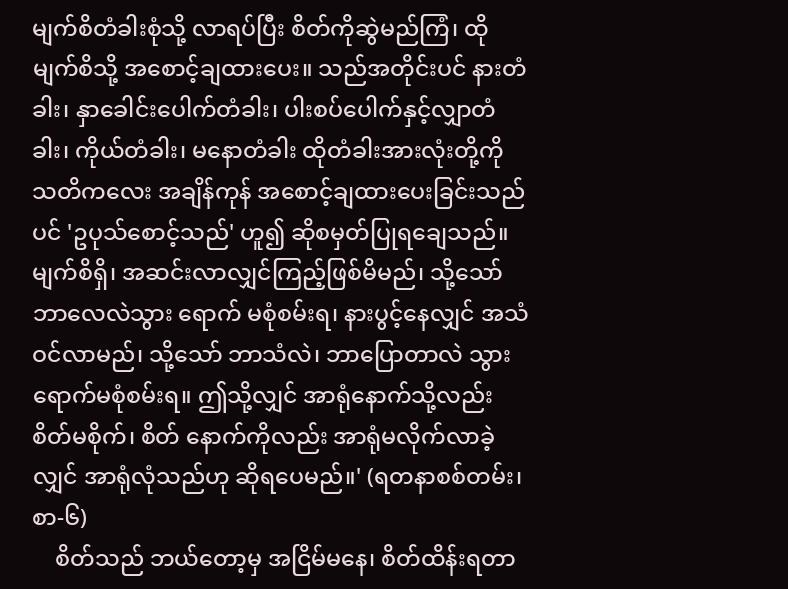မျက်စိတံခါးစုံသို့ လာရပ်ပြီး စိတ်ကိုဆွဲမည်ကြံ၊ ထိုမျက်စိသို့ အစောင့်ချထားပေး။ သည်အတိုင်းပင် နားတံခါး၊ နှာခေါင်းပေါက်တံခါး၊ ပါးစပ်ပေါက်နှင့်လျှာတံခါး၊ ကိုယ်တံခါး၊ မနောတံခါး ထိုတံခါးအားလုံးတို့ကို သတိကလေး အချိန်ကုန် အစောင့်ချထားပေးခြင်းသည်ပင် 'ဥပုသ်စောင့်သည်' ဟူ၍ ဆိုစမှတ်ပြုရချေသည်။ မျက်စိရှိ၊ အဆင်းလာလျှင်ကြည့်ဖြစ်မိမည်၊ သို့သော် ဘာလေလဲသွား ရောက် မစုံစမ်းရ၊ နားပွင့်နေလျှင် အသံဝင်လာမည်၊ သို့သော် ဘာသံလဲ၊ ဘာပြောတာလဲ သွားရောက်မစုံစမ်းရ။ ဤသို့လျှင် အာရုံနောက်သို့လည်း စိတ်မစိုက်၊ စိတ် နောက်ကိုလည်း အာရုံမလိုက်လာခဲ့လျှင် အာရုံလုံသည်ဟု ဆိုရပေမည်။' (ရတနာစစ်တမ်း၊ စာ-၆)
    စိတ်သည် ဘယ်တော့မှ အငြိမ်မနေ၊ စိတ်ထိန်းရတာ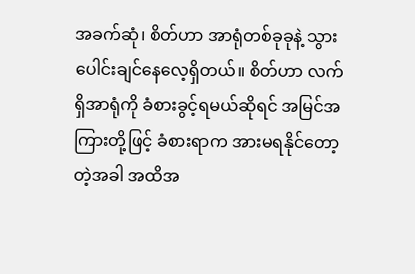အခက်ဆုံ၊ စိတ်ဟာ အာရုံတစ်ခုခုနဲ့ သွားပေါင်းချင်နေလေ့ရှိတယ်။ စိတ်ဟာ လက်ရှိအာရုံကို ခံစားခွင့်ရမယ်ဆိုရင် အမြင်အကြားတို့ဖြင့် ခံစားရာက အားမရနိုင်တော့တဲ့အခါ အထိအ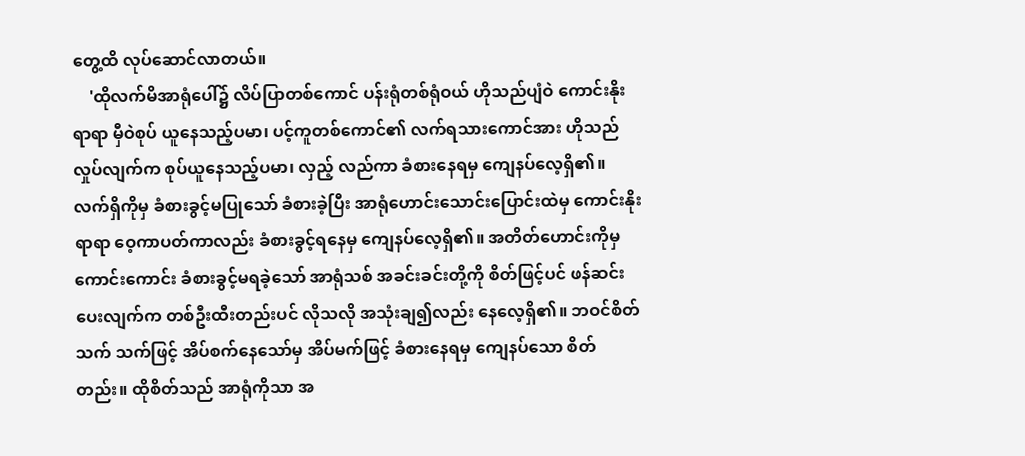တွေ့ထိ လုပ်ဆောင်လာတယ်။
    'ထိုလက်မိအာရုံပေါ်၌ လိပ်ပြာတစ်ကောင် ပန်းရုံတစ်ရုံဝယ် ဟိုသည်ပျံဝဲ ကောင်းနိုးရာရာ မှီဝဲစုပ် ယူနေသည့်ပမာ၊ ပင့်ကူတစ်ကောင်၏ လက်ရသားကောင်အား ဟိုသည်လှုပ်လျက်က စုပ်ယူနေသည့်ပမာ၊ လှည့် လည်ကာ ခံစားနေရမှ ကျေနပ်လေ့ရှိ၏။ လက်ရှိကိုမှ ခံစားခွင့်မပြုသော် ခံစားခဲ့ပြီး အာရုံဟောင်းသောင်းပြောင်းထဲမှ ကောင်းနိုးရာရာ ဝေ့ကာပတ်ကာလည်း ခံစားခွင့်ရနေမှ ကျေနပ်လေ့ရှိ၏။ အတိတ်ဟောင်းကိုမှ ကောင်းကောင်း ခံစားခွင့်မရခဲ့သော် အာရုံသစ် အခင်းခင်းတို့ကို စိတ်ဖြင့်ပင် ဖန်ဆင်းပေးလျက်က တစ်ဦးထီးတည်းပင် လိုသလို အသုံးချ၍လည်း နေလေ့ရှိ၏။ ဘဝင်စိတ်သက် သက်ဖြင့် အိပ်စက်နေသော်မှ အိပ်မက်ဖြင့် ခံစားနေရမှ ကျေနပ်သော စိတ်တည်း။ ထိုစိတ်သည် အာရုံကိုသာ အ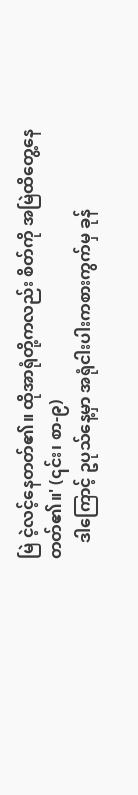မြဲ ငဲ့လင့်နေတတ်၏။ ထိုအာရုံတို့ကလည်း စိတ်ကို အမြဲထိတွေ့နေ တတ်၏။' (၎င်း၊ စာ-၉)
    ဒါကြောင့် ဥပုသ်နေ့မှာ အရုံငါးပါးကစားကွက်မှ ခုန်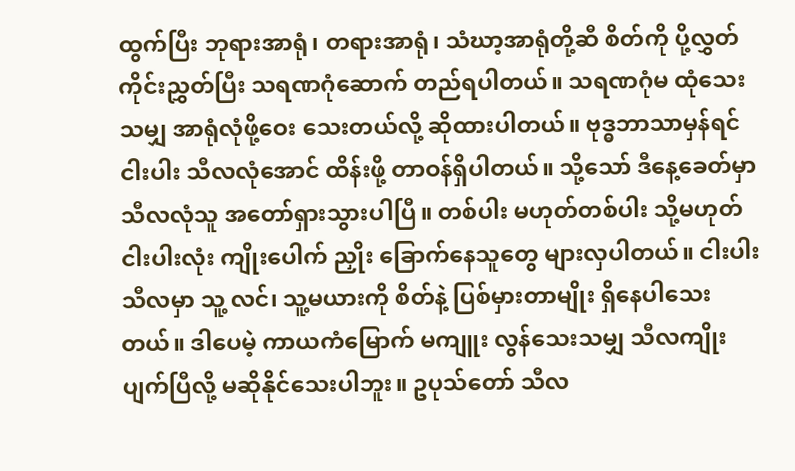ထွက်ပြီး ဘုရားအာရုံ၊ တရားအာရုံ၊ သံဃာ့အာရုံတို့ဆီ စိတ်ကို ပို့လွှတ်ကိုင်းညွှတ်ပြီး သရဏဂုံဆောက် တည်ရပါတယ်။ သရဏဂုံမ ထုံသေးသမျှ အာရုံလုံဖို့ဝေး သေးတယ်လို့ ဆိုထားပါတယ်။ ဗုဒ္ဓဘာသာမှန်ရင် ငါးပါး သီလလုံအောင် ထိန်းဖို့ တာဝန်ရှိပါတယ်။ သို့သော် ဒီနေ့ခေတ်မှာ သီလလုံသူ အတော်ရှားသွားပါပြီ။ တစ်ပါး မဟုတ်တစ်ပါး သို့မဟုတ် ငါးပါးလုံး ကျိုးပေါက် ညှိုး ခြောက်နေသူတွေ များလှပါတယ်။ ငါးပါးသီလမှာ သူ့ လင်၊ သူ့မယားကို စိတ်နဲ့ ပြစ်မှားတာမျိုး ရှိနေပါသေး တယ်။ ဒါပေမဲ့ ကာယကံမြောက် မကျူး လွန်သေးသမျှ သီလကျိုးပျက်ပြီလို့ မဆိုနိုင်သေးပါဘူး။ ဥပုသ်တော် သီလ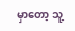မှာတော့ သူ့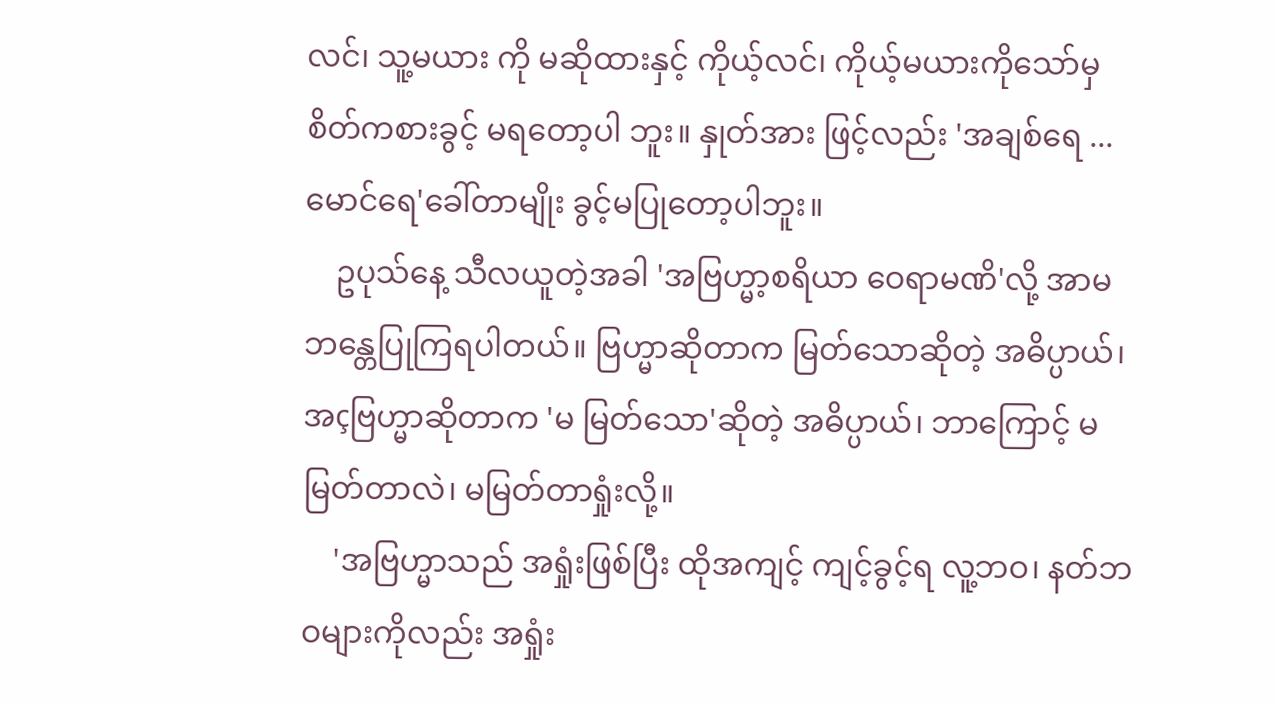လင်၊ သူ့မယား ကို မဆိုထားနှင့် ကိုယ့်လင်၊ ကိုယ့်မယားကိုသော်မှ စိတ်ကစားခွင့် မရတော့ပါ ဘူး။ နှုတ်အား ဖြင့်လည်း 'အချစ်ရေ ...မောင်ရေ'ခေါ်တာမျိုး ခွင့်မပြုတော့ပါဘူး။
    ဥပုသ်နေ့ သီလယူတဲ့အခါ 'အဗြဟ္မာ့စရိယာ ဝေရာမဏိ'လို့ အာမဘန္တေပြုကြရပါတယ်။ ဗြဟ္မာဆိုတာက မြတ်သောဆိုတဲ့ အဓိပ္ပာယ်၊ အçဗြဟ္မာဆိုတာက 'မ မြတ်သော'ဆိုတဲ့ အဓိပ္ပာယ်၊ ဘာကြောင့် မမြတ်တာလဲ၊ မမြတ်တာရှုံးလို့။
    'အဗြဟ္မာသည် အရှုံးဖြစ်ပြီး ထိုအကျင့် ကျင့်ခွင့်ရ လူ့ဘဝ၊ နတ်ဘဝများကိုလည်း အရှုံး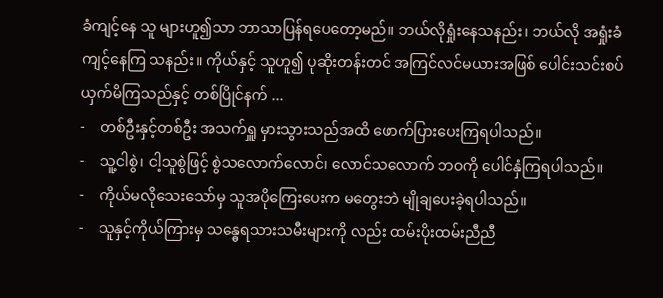ခံကျင့်နေ သူ များဟူ၍သာ ဘာသာပြန်ရပေတော့မည်။ ဘယ်လိုရှုံးနေသနည်း၊ ဘယ်လို အရှုံးခံကျင့်နေကြ သနည်း။ ကိုယ်နှင့် သူဟူ၍ ပုဆိုးတန်းတင် အကြင်လင်မယားအဖြစ် ပေါင်းသင်းစပ်ယှက်မိကြသည်နှင့် တစ်ပြိုင်နက် ...
-    တစ်ဦးနှင့်တစ်ဦး အသက်ရှူ မှားသွားသည်အထိ ဖောက်ပြားပေးကြရပါသည်။
-    သူ့ငါစွဲ၊ ငါ့သူစွဲဖြင့် စွဲသလောက်လောင်၊ လောင်သလောက် ဘဝကို ပေါင်နှံကြရပါသည်။
-    ကိုယ်မလိုသေးသော်မှ သူအပိုကြေးပေးက မတွေးဘဲ မျိုချပေးခဲ့ရပါသည်။
-    သူနှင့်ကိုယ်ကြားမှ သန္ဓေရသားသမီးများကို လည်း ထမ်းပိုးထမ်းညီညီ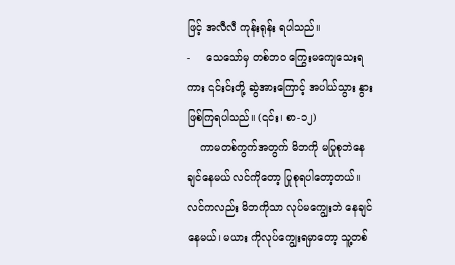ဖြင့် အလီလီ ကုန်းရုန်း ရပါသည်။
-     သေသော်မှ တစ်ဘ၀ ကြွေးမကျေသေးရကား ၎င်းင်းတို့ ဆွဲအားကြောင့် အပါယ်သွား နွားဖြစ်ကြရပါသည်။ (၎င်း၊ စာ-၁၂)
    ကာမတစ်ကွက်အတွက် မိဘကို မပြုစုဘဲနေ ချင်နေမယ် လင်ကိုတော့ ပြုစုရပါတော့တယ်။ လင်ကလည်း မိဘကိုသာ လုပ်မကျွေးဘဲ နေချင်နေမယ်၊ မယား ကိုလုပ်ကျွေးရမှာတော့ သူ့တစ်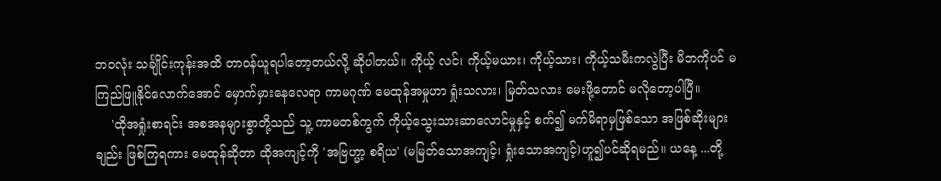ဘ၀လုံး သင်္ချိုင်းကုန်းအထိ တာဝန်ယူရပါတော့တယ်လို့ ဆိုပါတယ်။ ကိုယ့် လင်၊ ကိုယ့်မယား၊ ကိုယ့်သား၊ ကိုယ့်သမီးကလွဲပြီး မိဘကိုပင် မကြည်ဖြူနိုင်လောက်အောင် မှောက်မှားနေလေရာ ကာမဂုဏ် မေထုန်အမှုဟာ ရှုံးသလား၊ မြတ်သလား မေးဖို့တောင် မလိုတော့ပါပြီ။
    'ထိုအရှုံးစာရင်း အစအနများစွာတို့သည် သူ့ ကာမတစ်ကွက် ကိုယ့်သွေးသားဆာလောင်မှုနှင့် စက်၍ မက်မိရာမှဖြစ်သော အဖြစ်ဆိုးများချည်း ဖြစ်ကြရကား မေထုန်ဆိုတာ ထိုအကျင့်ကို 'အဗြဟ္မာ့ စရိယ' (မမြတ်သောအကျင့်၊ ရှုံးသောအကျင့်)ဟူ၍ပင်ဆိုရမည်။ ယနေ့ ...တို့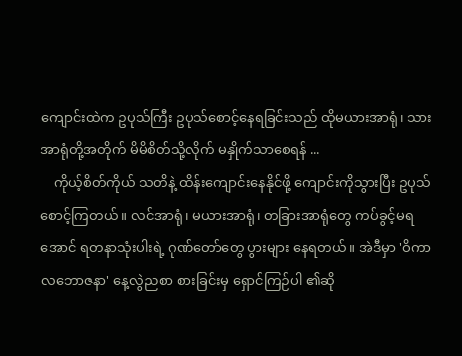ကျောင်းထဲက ဥပုသ်ကြီး ဥပုသ်စောင့်နေရခြင်းသည် ထိုမယားအာရုံ၊ သားအာရုံတို့အတိုက် မိမိစိတ်သို့လိုက် မနှိုက်သာစေရန် ...
    ကိုယ့်စိတ်ကိုယ် သတိနဲ့ ထိန်းကျောင်းနေနိုင်ဖို့ ကျောင်းကိုသွားပြီး ဥပုသ်စောင့်ကြတယ်။ လင်အာရုံ၊ မယားအာရုံ၊ တခြားအာရုံတွေ ကပ်ခွင့်မရအောင် ရတနာသုံးပါးရဲ့ ဂုဏ်တော်တွေ ပွားများ နေရတယ်။ အဲဒီမှာ 'ဝိကာလဘောဇနာ' နေ့လွဲညစာ စားခြင်းမှ ရှောင်ကြဉ်ပါ ၏ဆို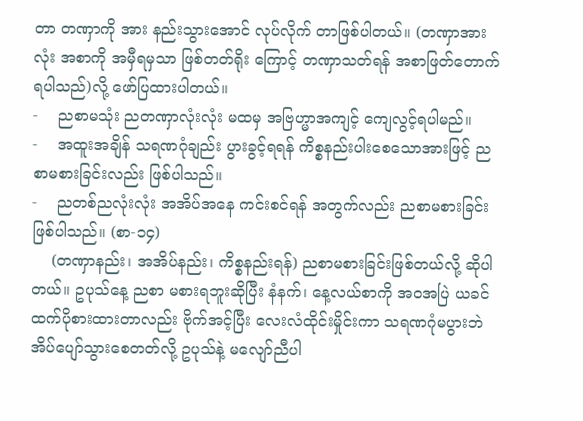တာ တဏှာကို အား နည်းသွားအောင် လုပ်လိုက် တာဖြစ်ပါတယ်။ (တဏှာအားလုံး အစာကို အမှီရမှသာ ဖြစ်တတ်ရိုး ကြောင့် တဏှာသတ်ရန် အစာဖြတ်တောက် ရပါသည်)လို့ ဖော်ပြထားပါတယ်။
-    ညစာမသုံး ညတဏှာလုံးလုံး မထမှ အဗြဟ္မာအကျင့် ကျေလွင့်ရပါမည်။
-    အထူးအချိန် သရဏဂုံချည်း ပွားခွင့်ရရန် ကိစ္စနည်းပါးစေသောအားဖြင့် ညစာမစားခြင်းလည်း ဖြစ်ပါသည်။
-    ညတစ်ညလုံးလုံး အအိပ်အနေ ကင်းစင်ရန် အတွက်လည်း ညစာမစားခြင်း ဖြစ်ပါသည်။ (စာ-၁၄)
    (တဏှာနည်း၊ အအိပ်နည်း၊ ကိစ္စနည်းရန်) ညစာမစားခြင်းဖြစ်တယ်လို့ ဆိုပါတယ်။ ဥပုသ်နေ့ ညစာ မစားရဘူးဆိုပြီး နံနက်၊ နေ့လယ်စာကို အဝအပြဲ ယခင် ထက်ပိုစားထားတာလည်း ဗိုက်အင့်ပြီး လေးလံထိုင်းမှိုင်းကာ သရဏဂုံမပွားဘဲ အိပ်ပျော်သွားစေတတ်လို့ ဥပုသ်နဲ့ မလျော်ညီပါ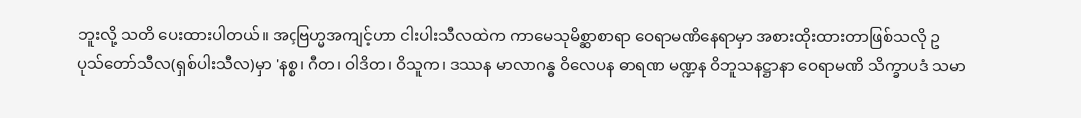ဘူးလို့ သတိ ပေးထားပါတယ်။ အçဗြဟ္မအကျင့်ဟာ ငါးပါးသီလထဲက ကာမေသုမိစ္ဆာစာရာ ဝေရာမဏိနေရာမှာ အစားထိုးထားတာဖြစ်သလို ဥပုသ်တော်သီလ(ရှစ်ပါးသီလ)မှာ 'နစ္စ၊ ဂီတ၊ ဝါဒိတ၊ ဝိသူက၊ ဒဿန မာလာဂန္ဓ ဝိလေပန ဓာရဏ မဏ္ဍန ဝိဘူသနဋ္ဌာနာ ဝေရာမဏိ သိက္ခာပဒံ သမာ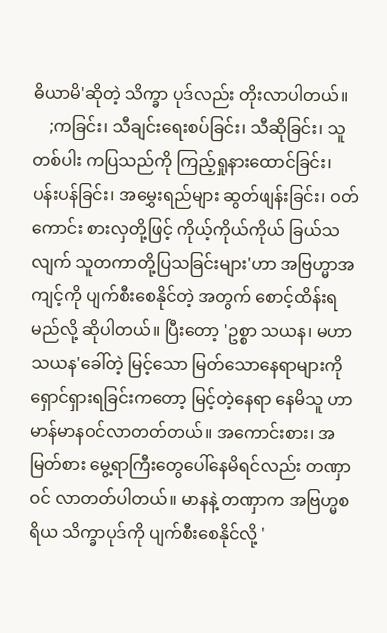ဓိယာမိ'ဆိုတဲ့ သိက္ခာ ပုဒ်လည်း တိုးလာပါတယ်။
    ;ကခြင်း၊ သီချင်းရေးစပ်ခြင်း၊ သီဆိုခြင်း၊ သူတစ်ပါး ကပြသည်ကို ကြည့်ရှုနားထောင်ခြင်း၊ ပန်းပန်ခြင်း၊ အမွှေးရည်များ ဆွတ်ဖျန်းခြင်း၊ ဝတ်ကောင်း စားလှတို့ဖြင့် ကိုယ့်ကိုယ်ကိုယ် ခြယ်သလျက် သူတကာတို့ပြသခြင်းများ'ဟာ အဗြဟ္မာအကျင့်ကို ပျက်စီးစေနိုင်တဲ့ အတွက် စောင့်ထိန်းရမည်လို့ ဆိုပါတယ်။ ပြီးတော့ 'ဥစ္စာ သယန၊ မဟာသယန'ခေါ်တဲ့ မြင့်သော မြတ်သောနေရာများကို ရှောင်ရှားရခြင်းကတော့ မြင့်တဲ့နေရာ နေမိသူ ဟာ မာန်မာနဝင်လာတတ်တယ်။ အကောင်းစား၊ အမြတ်စား မွေ့ရာကြီးတွေပေါ်နေမိရင်လည်း တဏှာဝင် လာတတ်ပါတယ်။ မာနနဲ့ တဏှာက အဗြဟ္မစရိယ သိက္ခာပုဒ်ကို ပျက်စီးစေနိုင်လို့ '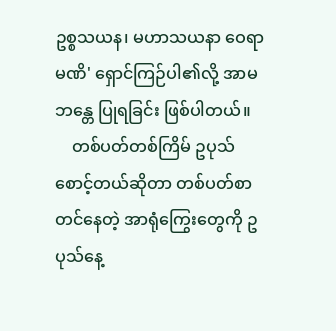ဥစ္စသယန၊ မဟာသယနာ ဝေရာမဏိ' ရှောင်ကြဉ်ပါ၏လို့ အာမဘန္တေ ပြုရခြင်း ဖြစ်ပါတယ်။
    တစ်ပတ်တစ်ကြိမ် ဥပုသ်စောင့်တယ်ဆိုတာ တစ်ပတ်စာတင်နေတဲ့ အာရုံကြွေးတွေကို ဥပုသ်နေ့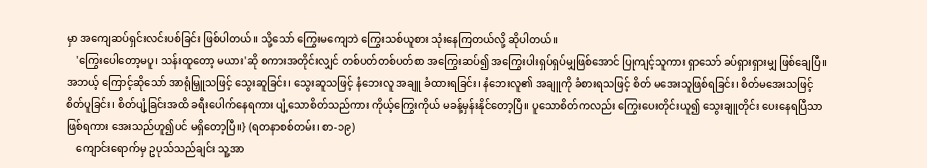မှာ အကျေဆပ်ရှင်းလင်းပစ်ခြင်း ဖြစ်ပါတယ်။ သို့သော် ကြွေးမကျေဘဲ ကြွေးသစ်ယူစား သုံးနေကြတယ်လို့ ဆိုပါတယ်။
    'ကြွေးပေါတော့မပူ၊ သန်းထူတော့ မယား'ဆို စကားအတိုင်းလျှင် တစ်ပတ်တစ်ပတ်စာ အကြွေးဆပ်၍ အကြွေးပါးရှပ်ရှပ်မျှဖြစ်အောင် ပြုကျင့်သူကား ရှာသော် ခပ်ရှားရှားမျှ ဖြစ်ချေပြီ။ အဘယ့် ကြောင့်ဆိုသော် အာရုံမြှူသဖြင့် သွေးဆူခြင်း၊ သွေးဆူသဖြင့် နံဘေးလူ အချူ ခံထားရခြင်း၊ နံဘေးလူ၏ အချူကို ခံစားရသဖြင့် စိတ် မအေးသူဖြစ်ရခြင်း၊ စိတ်မအေးသဖြင့် စိတ်ပူခြင်း၊ စိတ်ပျံ့ခြင်းအထိ ခရီးပေါက်နေရကား ပျံ့သောစိတ်သည်ကား ကိုယ့်ကြွေးကိုယ် မခန့်မှန်းနိုင်တော့ပြီ။ ပူသောစိတ်ကလည်း ကြွေးပေးတိုင်းယူ၍ သွေးချူတိုင်း ပေးနေရပြီသာ ဖြစ်ရကား အေးသည်ဟူ၍ပင် မရှိတော့ပြီ။} (ရတနာစစ်တမ်း၊ စာ-၁၉)
    ကျောင်းရောက်မှ ဥပုသ်သည်ချင်း သူ့အာ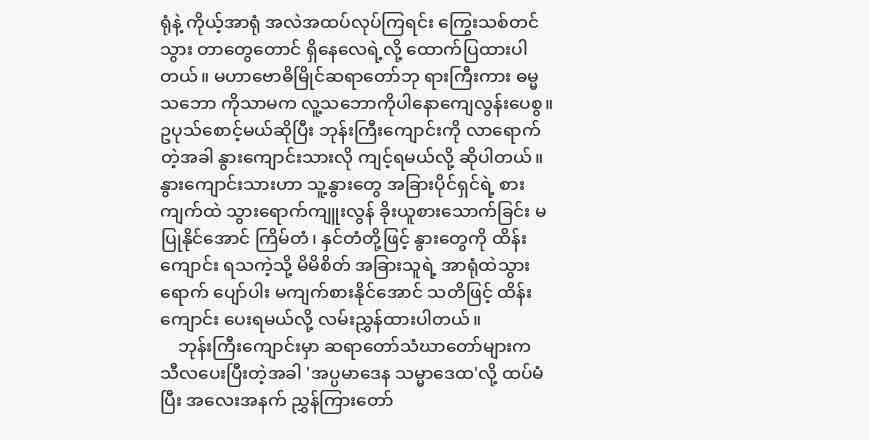ရုံနဲ့ ကိုယ့်အာရုံ အလဲအထပ်လုပ်ကြရင်း ကြွေးသစ်တင်သွား တာတွေတောင် ရှိနေလေရဲ့လို့ ထောက်ပြထားပါတယ်။ မဟာဗောဓိမြိုင်ဆရာတော်ဘု ရားကြီးကား ဓမ္မသဘော ကိုသာမက လူ့သဘောကိုပါနောကျေလွန်းပေစွ။ ဥပုသ်စောင့်မယ်ဆိုပြီး ဘုန်းကြီးကျောင်းကို လာရောက်တဲ့အခါ နွားကျောင်းသားလို ကျင့်ရမယ်လို့ ဆိုပါတယ်။ နွားကျောင်းသားဟာ သူ့နွားတွေ အခြားပိုင်ရှင်ရဲ့ စားကျက်ထဲ သွားရောက်ကျူးလွန် ခိုးယူစားသောက်ခြင်း မပြုနိုင်အောင် ကြိမ်တံ၊ နှင်တံတို့ဖြင့် နွားတွေကို ထိန်းကျောင်း ရသကဲ့သို့ မိမိစိတ် အခြားသူရဲ့ အာရုံထဲသွား ရောက် ပျော်ပါး မကျက်စားနိုင်အောင် သတိဖြင့် ထိန်းကျောင်း ပေးရမယ်လို့ လမ်းညွှန်ထားပါတယ်။
    ဘုန်းကြီးကျောင်းမှာ ဆရာတော်သံဃာတော်များက သီလပေးပြီးတဲ့အခါ 'အပ္ပမာဒေန သမ္မာဒေထ'လို့ ထပ်မံပြီး အလေးအနက် ညွှန်ကြားတော်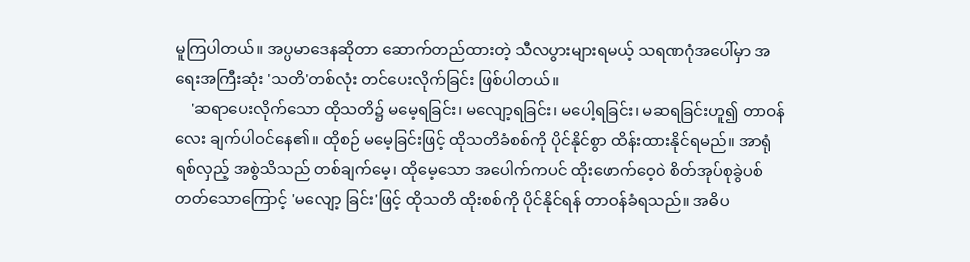မူကြပါတယ်။ အပ္ပမာဒေနဆိုတာ ဆောက်တည်ထားတဲ့ သီလပွားများရမယ့် သရဏဂုံအပေါ်မှာ အရေးအကြီးဆုံး 'သတိ'တစ်လုံး တင်ပေးလိုက်ခြင်း ဖြစ်ပါတယ်။
    'ဆရာပေးလိုက်သော ထိုသတိ၌ မမေ့ရခြင်း၊ မလျော့ရခြင်း၊ မပေါ့ရခြင်း၊ မဆရခြင်းဟူ၍ တာဝန်လေး ချက်ပါဝင်နေ၏။ ထိုစဉ် မမေ့ခြင်းဖြင့် ထိုသတိခံစစ်ကို ပိုင်နိုင်စွာ ထိန်းထားနိုင်ရမည်။ အာရုံရစ်လှည့် အစွဲသိသည် တစ်ချက်မေ့၊ ထိုမေ့သော အပေါက်ကပင် ထိုးဖောက်ဝေ့၀ဲ စိတ်အုပ်စုခွဲပစ်တတ်သောကြောင့် 'မလျော့ ခြင်း'ဖြင့် ထိုသတိ ထိုးစစ်ကို ပိုင်နိုင်ရန် တာဝန်ခံရသည်။ အဓိပ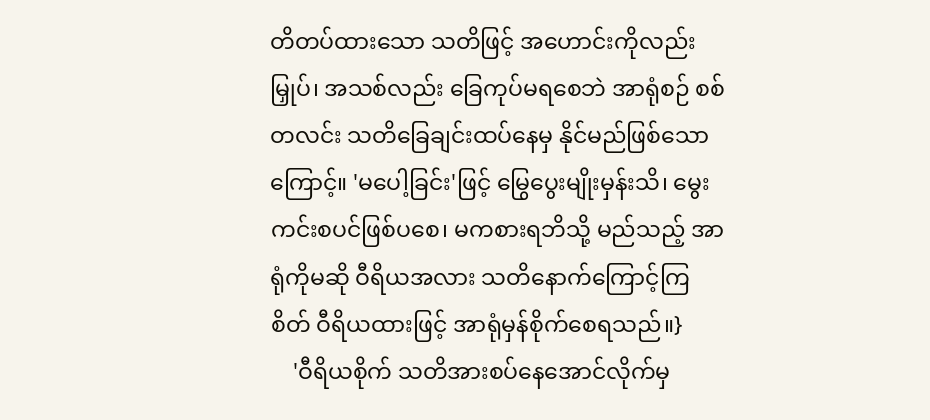တိတပ်ထားသော သတိဖြင့် အဟောင်းကိုလည်း မြှုပ်၊ အသစ်လည်း ခြေကုပ်မရစေဘဲ အာရုံစဉ် စစ်တလင်း သတိခြေချင်းထပ်နေမှ နိုင်မည်ဖြစ်သောကြောင့်။ 'မပေါ့ခြင်း'ဖြင့် မြွေပွေးမျိုးမှန်းသိ၊ မွေးကင်းစပင်ဖြစ်ပစေ၊ မကစားရဘိသို့ မည်သည့် အာရုံကိုမဆို ဝီရိယအလား သတိနောက်ကြောင့်ကြစိတ် ဝီရိယထားဖြင့် အာရုံမှန်စိုက်စေရသည်။}
    'ဝီရိယစိုက် သတိအားစပ်နေအောင်လိုက်မှ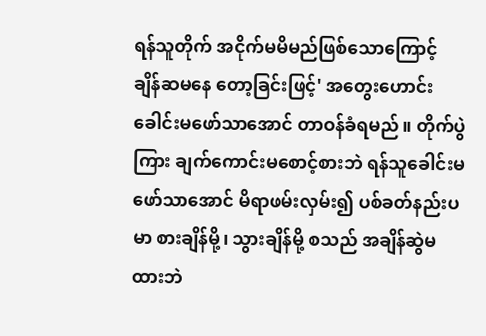ရန်သူတိုက် အငိုက်မမိမည်ဖြစ်သောကြောင့် ချိန်ဆမနေ တော့ခြင်းဖြင့်' အတွေးဟောင်း ခေါင်းမဖော်သာအောင် တာဝန်ခံရမည်။ တိုက်ပွဲကြား ချက်ကောင်းမစောင့်စားဘဲ ရန်သူခေါင်းမဖော်သာအောင် မိရာဖမ်းလှမ်း၍ ပစ်ခတ်နည်းပမာ စားချိန်မို့၊ သွားချိန်မို့ စသည် အချိန်ဆွဲမထားဘဲ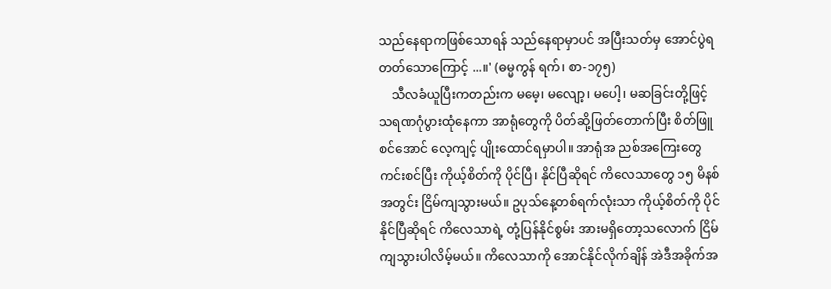သည်နေရာကဖြစ်သောရန် သည်နေရာမှာပင် အပြီးသတ်မှ အောင်ပွဲရတတ်သောကြောင့် ...။' (ဓမ္မကွန် ရက်၊ စာ-၁၇၅)
    သီလခံယူပြီးကတည်းက မမေ့၊ မလျော့၊ မပေါ့၊ မဆခြင်းတို့ဖြင့် သရဏဂုံပွားထုံနေကာ အာရုံတွေကို ပိတ်ဆို့ဖြတ်တောက်ပြီး စိတ်ဖြူစင်အောင် လေ့ကျင့် ပျိုးထောင်ရမှာပါ။ အာရုံအ ညစ်အကြေးတွေ ကင်းစင်ပြီး ကိုယ့်စိတ်ကို ပိုင်ပြီ၊ နိုင်ပြီဆိုရင် ကိလေသာတွေ ၁၅ မိနစ်အတွင်း ငြိမ်ကျသွားမယ်။ ဥပုသ်နေ့တစ်ရက်လုံးသာ ကိုယ့်စိတ်ကို ပိုင်နိုင်ပြီဆိုရင် ကိလေသာရဲ့ တုံ့ပြန်နိုင်စွမ်း အားမရှိတော့သလောက် ငြိမ်ကျသွားပါလိမ့်မယ်။ ကိလေသာကို အောင်နိုင်လိုက်ချိန် အဲဒီအခိုက်အ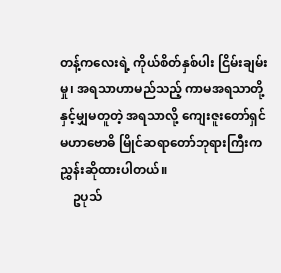တန့်ကလေးရဲ့ ကိုယ်စိတ်နှစ်ပါး ငြိမ်းချမ်းမှု၊ အရသာဟာမည်သည့် ကာမအရသာတို့ နှင့်မျှမတူတဲ့ အရသာလို့ ကျေးဇူးတော်ရှင် မဟာဗောဓိ မြိုင်ဆရာတော်ဘုရားကြီးက ညွှန်းဆိုထားပါတယ်။
    ဥပုသ်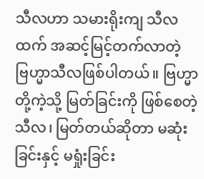သီလဟာ သမားရိုးကျ သီလထက် အဆင့်မြင့်တက်လာတဲ့ ဗြဟ္မာသီလဖြစ်ပါတယ်။ ဗြဟ္မာတို့ကဲ့သို့ မြတ်ခြင်းကို ဖြစ်စေတဲ့ သီလ၊ မြတ်တယ်ဆိုတာ မဆုံးခြင်းနှင့် မရှုံးခြင်း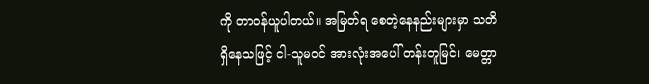ကို တာဝန်ယူပါတယ်။ အမြတ်ရ စေတဲ့နေနည်းများမှာ သတိရှိနေသဖြင့် ငါ-သူမဝင် အားလုံးအပေါ် တန်းတူမြင်၊ မေတ္တာ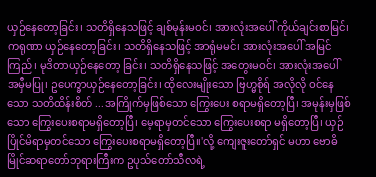ယှဉ်နေတော့ခြင်း၊ သတိရှိနေသဖြင့် ချစ်မုန်းမဝင်၊ အားလုံးအပေါ် ကိုယ်ချင်းစာမြင်၊ ကရုဏာ ယှဉ်နေတော့ခြင်း၊ သတိရှိနေသဖြင့် အာရုံမမင်၊ အားလုံးအပေါ် အမြင်ကြည်၊ မုဒိတာယှဉ်နေတော့ ခြင်း၊ သတိရှိနေသဖြင့် အတွေးမဝင်၊ အားလုံးအပေါ် အမှီမပြု၊ ဥပေက္ခာယှဉ်နေတော့ခြင်း၊ ထိုလေးမျိုးသော ဗြဟ္မစိုရ် အလိုလို ဝင်နေသော သတိထိန်းစိတ် ...အကြိုက်မှဖြစ်သော ကြွေးပေး စရာမရှိတော့ပြီ၊ အမုန်းမှဖြစ်သော ကြွေးပေးစရာမရှိတော့ပြီ၊ မေ့ရာမှတင်သော ကြွေးပေးစရာ မရှိတော့ပြီ၊ ယှဉ်ပြိုင်မိရာမှတင်သော ကြွေးပေးစရာမရှိတော့ပြီ။'လို့ ကျေးဇူးတော်ရှင် မဟာ ဗောဓိမြိုင်ဆရာတော်ဘုရားကြီးက ဥပုသ်တော်သီလရဲ့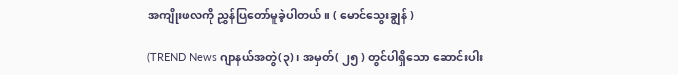အကျိုးဖလကို ညွှန်ပြတော်မူခဲ့ပါတယ်။ ( မောင်သွေးချွန် )

(TREND News ဂျာနယ်အတွဲ(၃)၊ အမှတ်( ၂၅ ) တွင်ပါရှိသော ဆောင်းပါး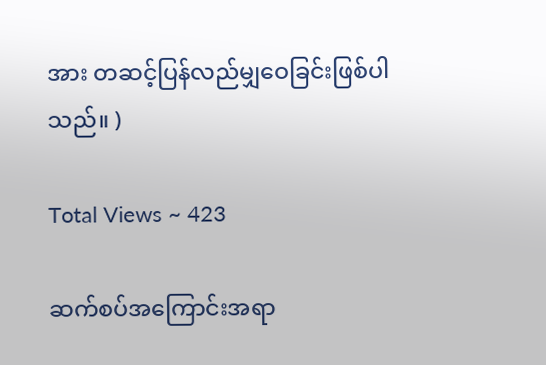အား တဆင့်ပြန်လည်မျှဝေခြင်းဖြစ်ပါသည်။ )

Total Views ~ 423

ဆက်စပ်အကြောင်းအရာ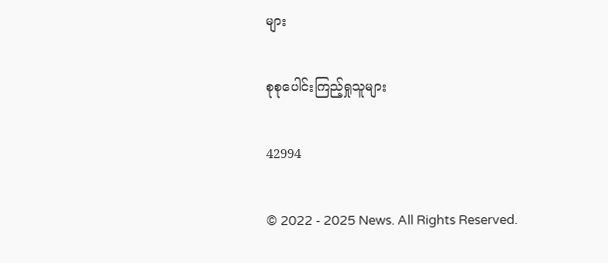များ

စုစုပေါင်းကြည့်ရှုသူများ

42994

© 2022 - 2025 News. All Rights Reserved.